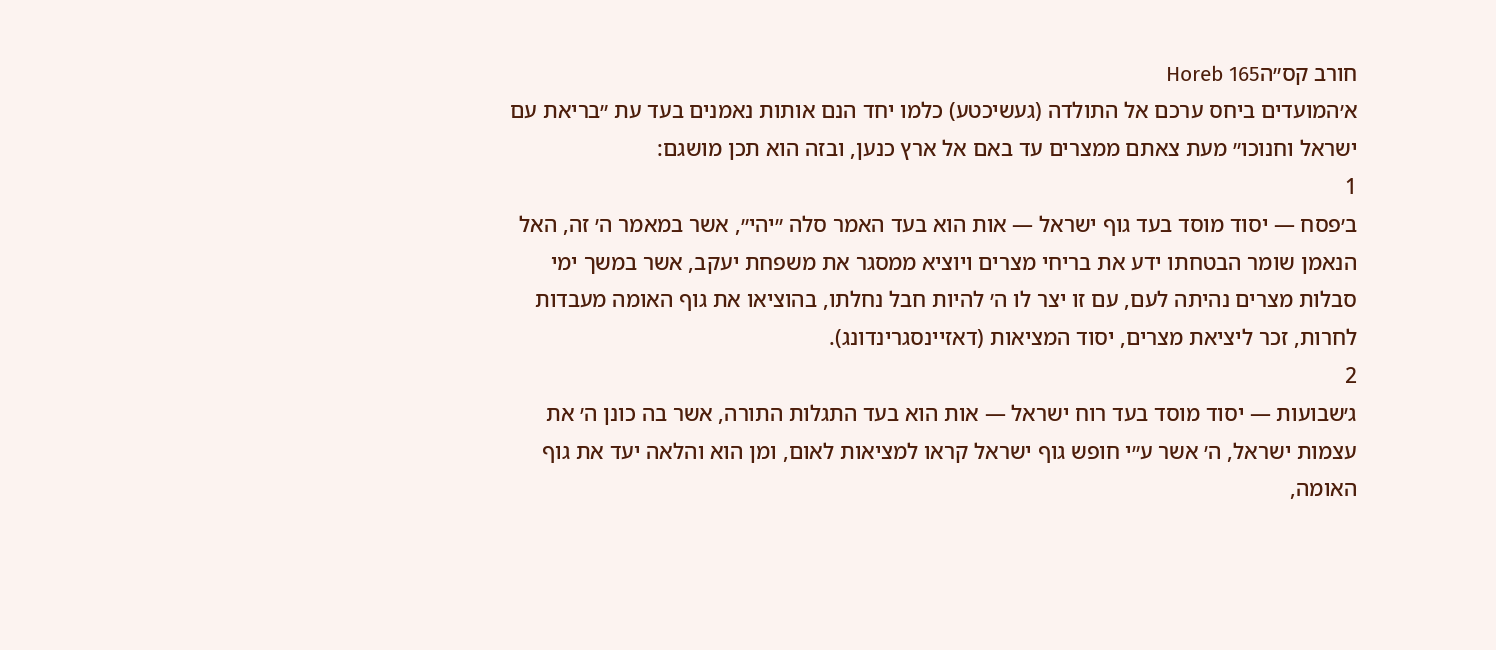חורב קס״הHoreb 165
א׳המועדים ביחס ערכם אל התולדה (געשיכטע) כלמו יחד הנם אותות נאמנים בעד עת ״בריאת עם ישראל וחנוכו״ מעת צאתם ממצרים עד באם אל ארץ כנען, ובזה הוא תכן מושגם:
1
ב׳פסח — יסוד מוסד בעד גוף ישראל — אות הוא בעד האמר סלה ״יהי״, אשר במאמר ה׳ זה, האל הנאמן שומר הבטחתו ידע את בריחי מצרים ויוציא ממסגר את משפחת יעקב, אשר במשך ימי סבלות מצרים נהיתה לעם, עם זו יצר לו ה׳ להיות חבל נחלתו, בהוציאו את גוף האומה מעבדות לחרות, זכר ליציאת מצרים, יסוד המציאות (דאזיינסגרינדונג).
2
ג׳שבועות — יסוד מוסד בעד רוח ישראל — אות הוא בעד התגלות התורה, אשר בה כונן ה׳ את עצמות ישראל, ה׳ אשר ע״י חופש גוף ישראל קראו למציאות לאום, ומן הוא והלאה יעד את גוף האומה,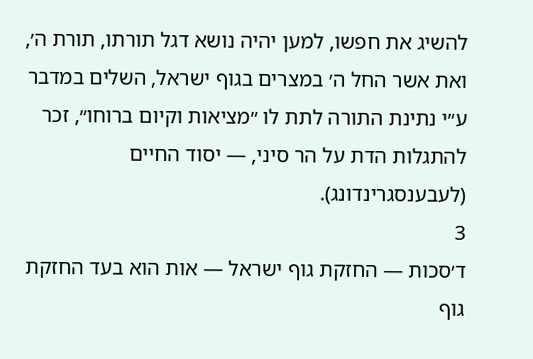להשיג את חפשו, למען יהיה נושא דגל תורתו, תורת ה׳, ואת אשר החל ה׳ במצרים בגוף ישראל, השלים במדבר ע״י נתינת התורה לתת לו ״מציאות וקיום ברוחו״, זכר להתגלות הדת על הר סיני, — יסוד החיים (לעבענסגרינדונג).
3
ד׳סכות — החזקת גוף ישראל — אות הוא בעד החזקת גוף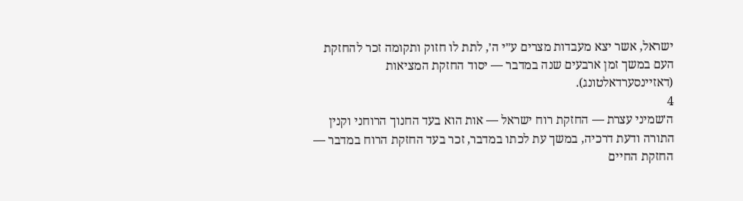ישראל, אשר יצא מעבדות מצרים ע״י ה׳, לתת לו חזוק ותקומה זכר להחזקת העם במשך זמן ארבעים שנה במדבר — יסוד החזקת המציאות (דאזיינסערדאלטונג).
4
ה׳שמיני עצרת — החזקת רוח ישראל — אות הוא בעד החנוך הרוחני וקנין התורה ודעת דרכיה, במשך עת לכתו במדבר, זכר בעד החזקת הרוח במדבר — החזקת החיים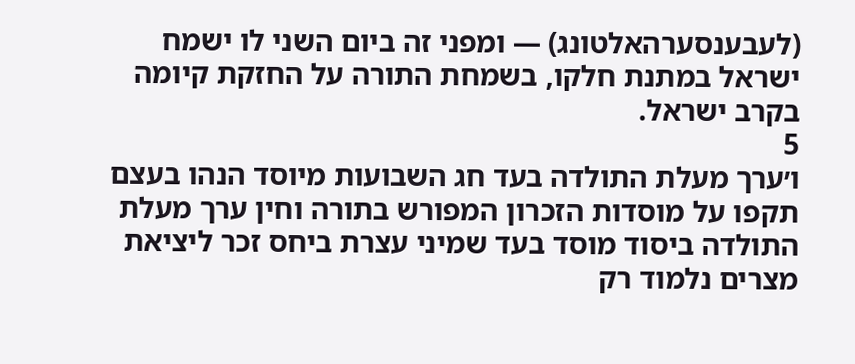(לעבענסערהאלטונג) — ומפני זה ביום השני לו ישמח ישראל במתנת חלקו, בשמחת התורה על החזקת קיומה בקרב ישראל.
5
ו׳ערך מעלת התולדה בעד חג השבועות מיוסד הנהו בעצם תקפו על מוסדות הזכרון המפורש בתורה וחין ערך מעלת התולדה ביסוד מוסד בעד שמיני עצרת ביחס זכר ליציאת מצרים נלמוד רק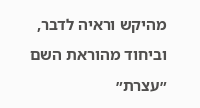מהיקש וראיה לדבר, וביחוד מהוראת השם ״עצרת״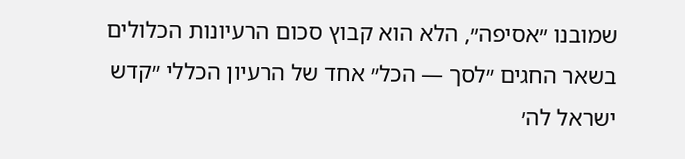שמובנו ״אסיפה״, הלא הוא קבוץ סכום הרעיונות הכלולים בשאר החגים ״לסך — הכל״ אחד של הרעיון הכללי ״קדש ישראל לה׳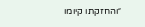״והחזקתו קיומו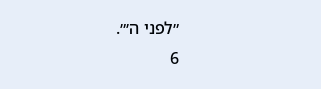״לפני ה׳״.
6